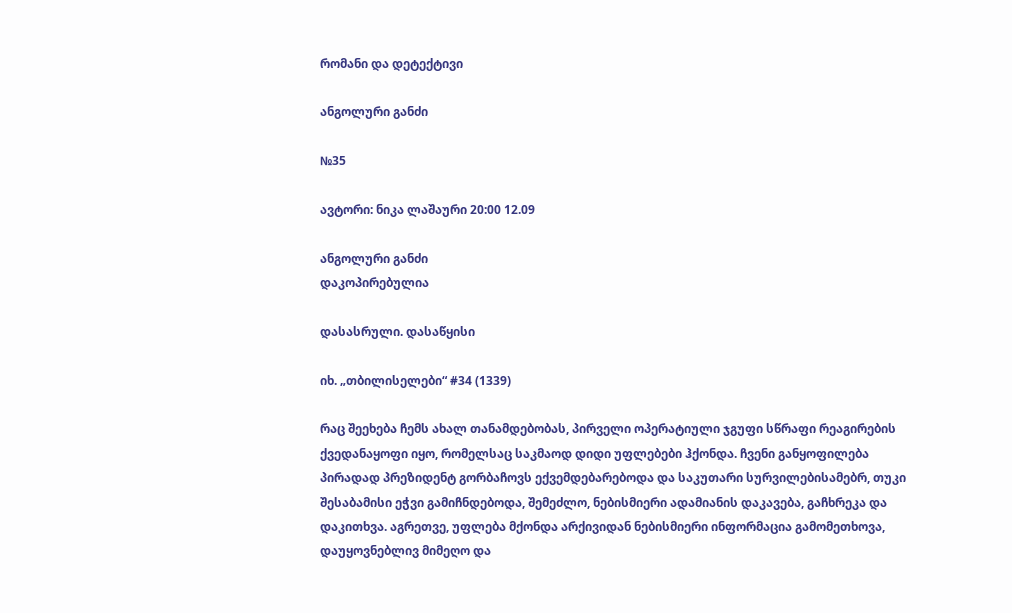რომანი და დეტექტივი

ანგოლური განძი

№35

ავტორი: ნიკა ლაშაური 20:00 12.09

ანგოლური განძი
დაკოპირებულია

დასასრული. დასაწყისი

იხ. „თბილისელები“ #34 (1339)

რაც შეეხება ჩემს ახალ თანამდებობას, პირველი ოპერატიული ჯგუფი სწრაფი რეაგირების ქვედანაყოფი იყო, რომელსაც საკმაოდ დიდი უფლებები ჰქონდა. ჩვენი განყოფილება პირადად პრეზიდენტ გორბაჩოვს ექვემდებარებოდა და საკუთარი სურვილებისამებრ, თუკი შესაბამისი ეჭვი გამიჩნდებოდა, შემეძლო, ნებისმიერი ადამიანის დაკავება, გაჩხრეკა და დაკითხვა. აგრეთვე, უფლება მქონდა არქივიდან ნებისმიერი ინფორმაცია გამომეთხოვა, დაუყოვნებლივ მიმეღო და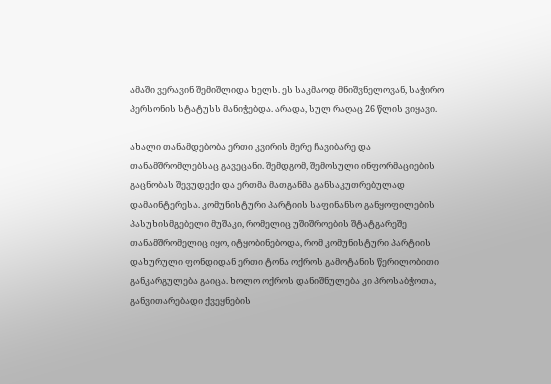ამაში ვერავინ შემიშლიდა ხელს. ეს საკმაოდ მნიშვნელოვან, საჭირო პერსონის სტატუსს მანიჭებდა. არადა, სულ რაღაც 26 წლის ვიყავი.

ახალი თანამდებობა ერთი კვირის მერე ჩავიბარე და თანამშრომლებსაც გავეცანი. შემდგომ, შემოსული ინფორმაციების გაცნობას შევუდექი და ერთმა მათგანმა განსაკუთრებულად დამაინტერესა. კომუნისტური პარტიის საფინანსო განყოფილების პასუხისმგებელი მუშაკი, რომელიც უშიშროების შტატგარეშე თანამშრომელიც იყო, იტყობინებოდა, რომ კომუნისტური პარტიის დახურული ფონდიდან ერთი ტონა ოქროს გამოტანის წერილობითი განკარგულება გაიცა. ხოლო ოქროს დანიშნულება კი პროსაბჭოთა, განვითარებადი ქვეყნების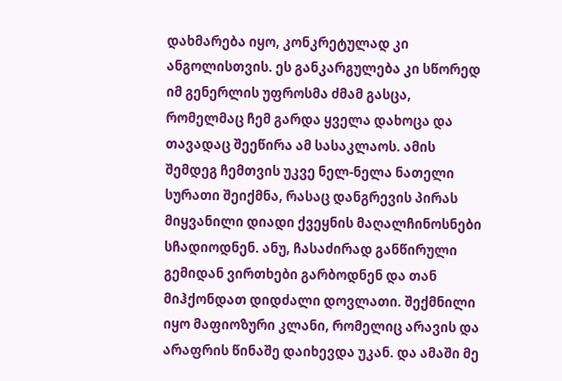დახმარება იყო, კონკრეტულად კი ანგოლისთვის. ეს განკარგულება კი სწორედ იმ გენერლის უფროსმა ძმამ გასცა, რომელმაც ჩემ გარდა ყველა დახოცა და თავადაც შეეწირა ამ სასაკლაოს. ამის შემდეგ ჩემთვის უკვე ნელ-ნელა ნათელი სურათი შეიქმნა, რასაც დანგრევის პირას მიყვანილი დიადი ქვეყნის მაღალჩინოსნები სჩადიოდნენ. ანუ, ჩასაძირად განწირული გემიდან ვირთხები გარბოდნენ და თან მიჰქონდათ დიდძალი დოვლათი. შექმნილი იყო მაფიოზური კლანი, რომელიც არავის და არაფრის წინაშე დაიხევდა უკან. და ამაში მე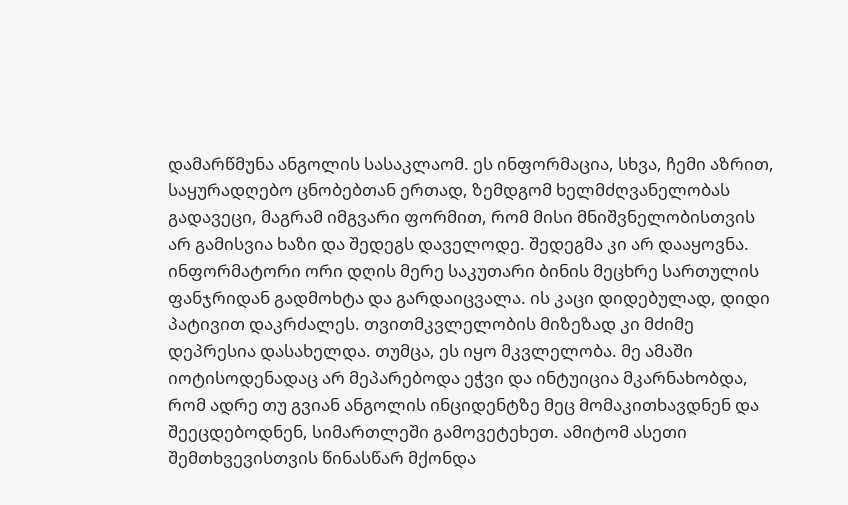დამარწმუნა ანგოლის სასაკლაომ. ეს ინფორმაცია, სხვა, ჩემი აზრით, საყურადღებო ცნობებთან ერთად, ზემდგომ ხელმძღვანელობას გადავეცი, მაგრამ იმგვარი ფორმით, რომ მისი მნიშვნელობისთვის არ გამისვია ხაზი და შედეგს დაველოდე. შედეგმა კი არ დააყოვნა. ინფორმატორი ორი დღის მერე საკუთარი ბინის მეცხრე სართულის ფანჯრიდან გადმოხტა და გარდაიცვალა. ის კაცი დიდებულად, დიდი პატივით დაკრძალეს. თვითმკვლელობის მიზეზად კი მძიმე დეპრესია დასახელდა. თუმცა, ეს იყო მკვლელობა. მე ამაში იოტისოდენადაც არ მეპარებოდა ეჭვი და ინტუიცია მკარნახობდა, რომ ადრე თუ გვიან ანგოლის ინციდენტზე მეც მომაკითხავდნენ და შეეცდებოდნენ, სიმართლეში გამოვეტეხეთ. ამიტომ ასეთი შემთხვევისთვის წინასწარ მქონდა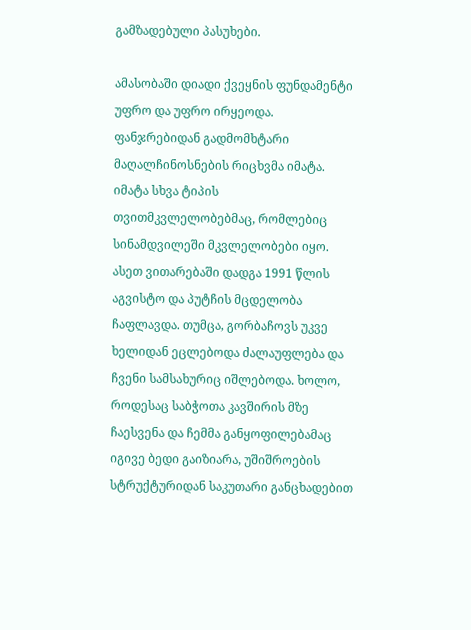გამზადებული პასუხები.

ამასობაში დიადი ქვეყნის ფუნდამენტი უფრო და უფრო ირყეოდა. ფანჯრებიდან გადმომხტარი მაღალჩინოსნების რიცხვმა იმატა. იმატა სხვა ტიპის თვითმკვლელობებმაც, რომლებიც სინამდვილეში მკვლელობები იყო. ასეთ ვითარებაში დადგა 1991 წლის აგვისტო და პუტჩის მცდელობა ჩაფლავდა. თუმცა, გორბაჩოვს უკვე ხელიდან ეცლებოდა ძალაუფლება და ჩვენი სამსახურიც იშლებოდა. ხოლო, როდესაც საბჭოთა კავშირის მზე ჩაესვენა და ჩემმა განყოფილებამაც იგივე ბედი გაიზიარა, უშიშროების სტრუქტურიდან საკუთარი განცხადებით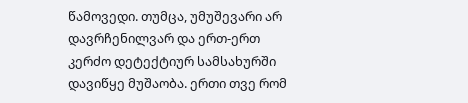წამოვედი. თუმცა, უმუშევარი არ დავრჩენილვარ და ერთ-ერთ კერძო დეტექტიურ სამსახურში დავიწყე მუშაობა. ერთი თვე რომ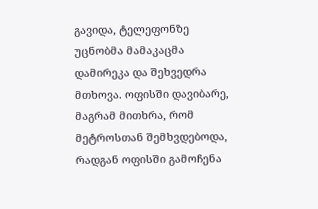გავიდა, ტელეფონზე უცნობმა მამაკაცმა დამირეკა და შეხვედრა მთხოვა. ოფისში დავიბარე, მაგრამ მითხრა, რომ მეტროსთან შემხვდებოდა, რადგან ოფისში გამოჩენა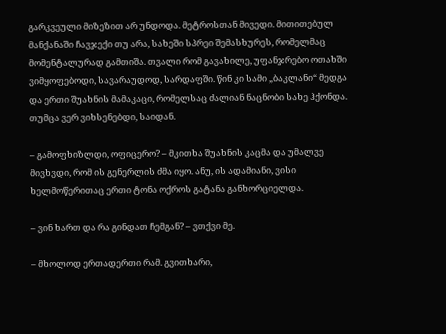გარკვეული მიზეზით არ უნდოდა. მეტროსთან მივედი. მითითებულ მანქანაში ჩავჯექი თუ არა, სახეში სპრეი შემასხურეს, რომელმაც მომენტალურად გამთიშა. თვალი რომ გავახილე, უფანჯრებო ოთახში ვიმყოფებოდი, სავარაუდოდ, სარდაფში. წინ კი სამი „ბაკლანი“ მედგა და ერთი შუახნის მამაკაცი, რომელსაც ძალიან ნაცნობი სახე ჰქონდა. თუმცა ვერ ვიხსენებდი, საიდან.

– გამოფხიზლდი, ოფიცერო? – მკითხა შუახნის კაცმა და უმალვე მივხვდი, რომ ის გენერლის ძმა იყო. ანუ, ის ადამიანი, ვისი ხელმოწერითაც ერთი ტონა ოქროს გატანა განხორციელდა.

– ვინ ხართ და რა გინდათ ჩემგან? – ვთქვი მე.

– მხოლოდ ერთადერთი რამ. გვითხარი,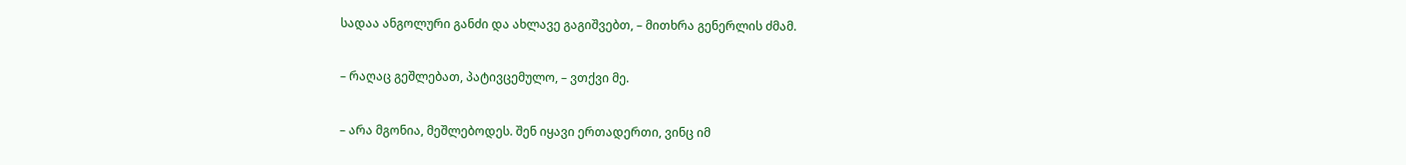სადაა ანგოლური განძი და ახლავე გაგიშვებთ, – მითხრა გენერლის ძმამ.

– რაღაც გეშლებათ, პატივცემულო, – ვთქვი მე.

– არა მგონია, მეშლებოდეს. შენ იყავი ერთადერთი, ვინც იმ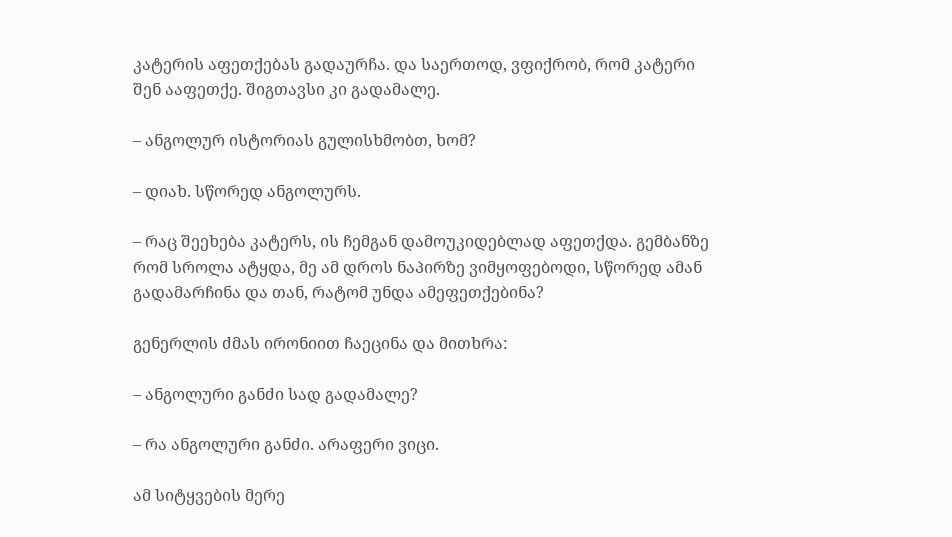კატერის აფეთქებას გადაურჩა. და საერთოდ, ვფიქრობ, რომ კატერი შენ ააფეთქე. შიგთავსი კი გადამალე.

– ანგოლურ ისტორიას გულისხმობთ, ხომ?

– დიახ. სწორედ ანგოლურს.

– რაც შეეხება კატერს, ის ჩემგან დამოუკიდებლად აფეთქდა. გემბანზე რომ სროლა ატყდა, მე ამ დროს ნაპირზე ვიმყოფებოდი, სწორედ ამან გადამარჩინა და თან, რატომ უნდა ამეფეთქებინა?

გენერლის ძმას ირონიით ჩაეცინა და მითხრა:

– ანგოლური განძი სად გადამალე?

– რა ანგოლური განძი. არაფერი ვიცი.

ამ სიტყვების მერე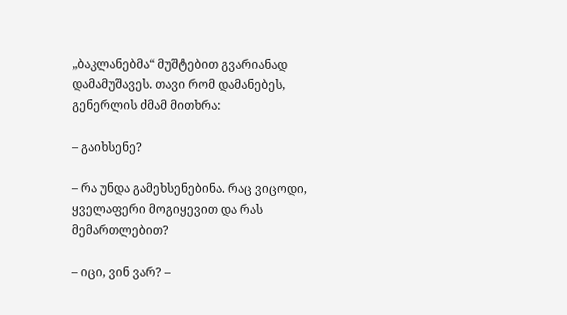„ბაკლანებმა“ მუშტებით გვარიანად დამამუშავეს. თავი რომ დამანებეს, გენერლის ძმამ მითხრა:

– გაიხსენე?

– რა უნდა გამეხსენებინა. რაც ვიცოდი, ყველაფერი მოგიყევით და რას მემართლებით?

– იცი, ვინ ვარ? –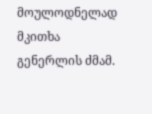მოულოდნელად მკითხა გენერლის ძმამ.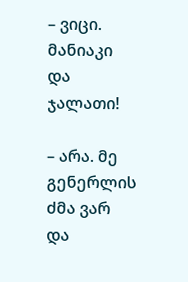– ვიცი. მანიაკი და ჯალათი!

– არა. მე გენერლის ძმა ვარ და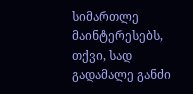სიმართლე მაინტერესებს, თქვი, სად გადამალე განძი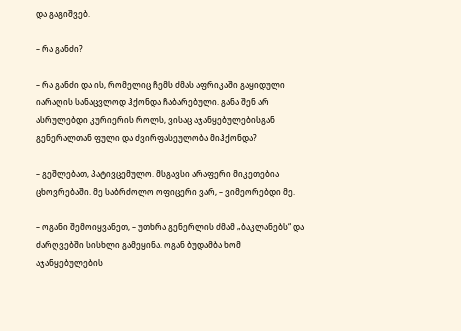და გაგიშვებ.

– რა განძი?

– რა განძი და ის, რომელიც ჩემს ძმას აფრიკაში გაყიდული იარაღის სანაცვლოდ ჰქონდა ჩაბარებული. განა შენ არ ასრულებდი კურიერის როლს, ვისაც აჯანყებულებისგან გენერალთან ფული და ძვირფასეულობა მიჰქონდა?

– გეშლებათ, პატივცემულო. მსგავსი არაფერი მიკეთებია ცხოვრებაში. მე საბრძოლო ოფიცერი ვარ, – ვიმეორებდი მე.

– ოგანი შემოიყვანეთ, – უთხრა გენერლის ძმამ „ბაკლანებს“ და ძარღვებში სისხლი გამეყინა. ოგან ბუდამბა ხომ აჯანყებულების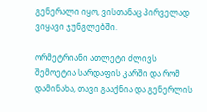გენერალი იყო, ვისთანაც პირველად ვიყავი ჯუნგლებში.

ორმეტრიანი ათლეტი ძლივს შემოეტია სარდაფის კარში და რომ დამინახა, თავი გააქნია და გენერლის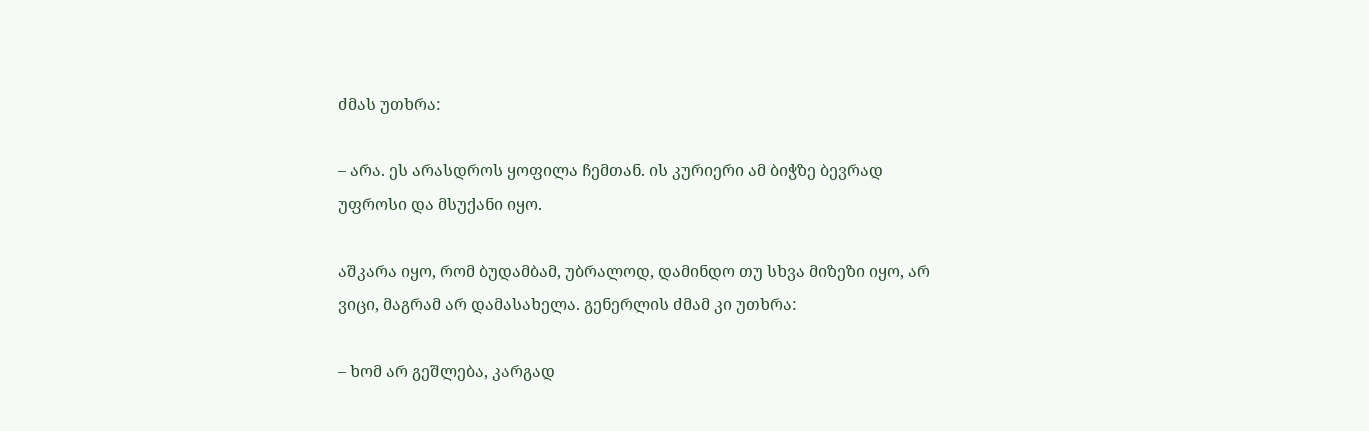ძმას უთხრა:

– არა. ეს არასდროს ყოფილა ჩემთან. ის კურიერი ამ ბიჭზე ბევრად უფროსი და მსუქანი იყო.

აშკარა იყო, რომ ბუდამბამ, უბრალოდ, დამინდო თუ სხვა მიზეზი იყო, არ ვიცი, მაგრამ არ დამასახელა. გენერლის ძმამ კი უთხრა:

– ხომ არ გეშლება, კარგად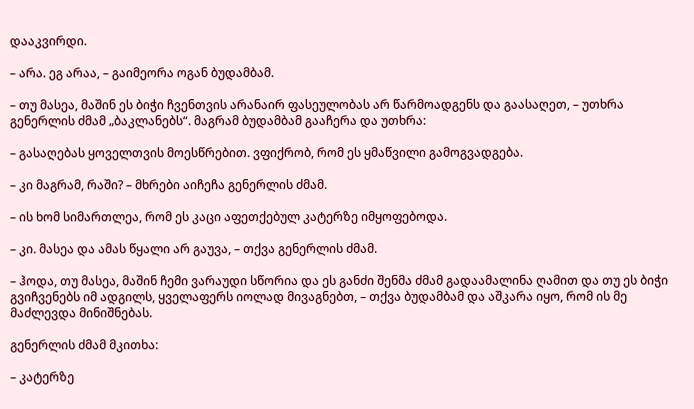დააკვირდი.

– არა. ეგ არაა, – გაიმეორა ოგან ბუდამბამ.

– თუ მასეა, მაშინ ეს ბიჭი ჩვენთვის არანაირ ფასეულობას არ წარმოადგენს და გაასაღეთ, – უთხრა გენერლის ძმამ „ბაკლანებს“. მაგრამ ბუდამბამ გააჩერა და უთხრა:

– გასაღებას ყოველთვის მოესწრებით. ვფიქრობ, რომ ეს ყმაწვილი გამოგვადგება.

– კი მაგრამ, რაში? – მხრები აიჩეჩა გენერლის ძმამ.

– ის ხომ სიმართლეა, რომ ეს კაცი აფეთქებულ კატერზე იმყოფებოდა.

– კი. მასეა და ამას წყალი არ გაუვა, – თქვა გენერლის ძმამ.

– ჰოდა, თუ მასეა, მაშინ ჩემი ვარაუდი სწორია და ეს განძი შენმა ძმამ გადაამალინა ღამით და თუ ეს ბიჭი გვიჩვენებს იმ ადგილს, ყველაფერს იოლად მივაგნებთ, – თქვა ბუდამბამ და აშკარა იყო, რომ ის მე მაძლევდა მინიშნებას.

გენერლის ძმამ მკითხა:

– კატერზე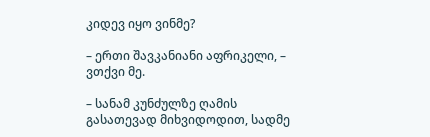კიდევ იყო ვინმე?

– ერთი შავკანიანი აფრიკელი, – ვთქვი მე.

– სანამ კუნძულზე ღამის გასათევად მიხვიდოდით, სადმე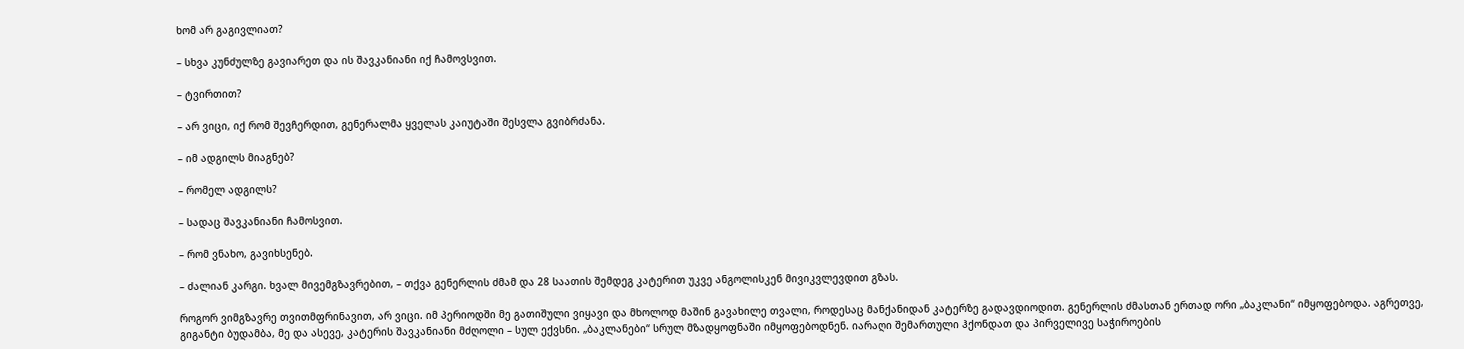ხომ არ გაგივლიათ?

– სხვა კუნძულზე გავიარეთ და ის შავკანიანი იქ ჩამოვსვით.

– ტვირთით?

– არ ვიცი, იქ რომ შევჩერდით, გენერალმა ყველას კაიუტაში შესვლა გვიბრძანა.

– იმ ადგილს მიაგნებ?

– რომელ ადგილს?

– სადაც შავკანიანი ჩამოსვით.

– რომ ვნახო, გავიხსენებ.

– ძალიან კარგი. ხვალ მივემგზავრებით, – თქვა გენერლის ძმამ და 28 საათის შემდეგ კატერით უკვე ანგოლისკენ მივიკვლევდით გზას.

როგორ ვიმგზავრე თვითმფრინავით, არ ვიცი. იმ პერიოდში მე გათიშული ვიყავი და მხოლოდ მაშინ გავახილე თვალი, როდესაც მანქანიდან კატერზე გადავდიოდით. გენერლის ძმასთან ერთად ორი „ბაკლანი“ იმყოფებოდა. აგრეთვე, გიგანტი ბუდამბა, მე და ასევე, კატერის შავკანიანი მძღოლი – სულ ექვსნი. „ბაკლანები“ სრულ მზადყოფნაში იმყოფებოდნენ. იარაღი შემართული ჰქონდათ და პირველივე საჭიროების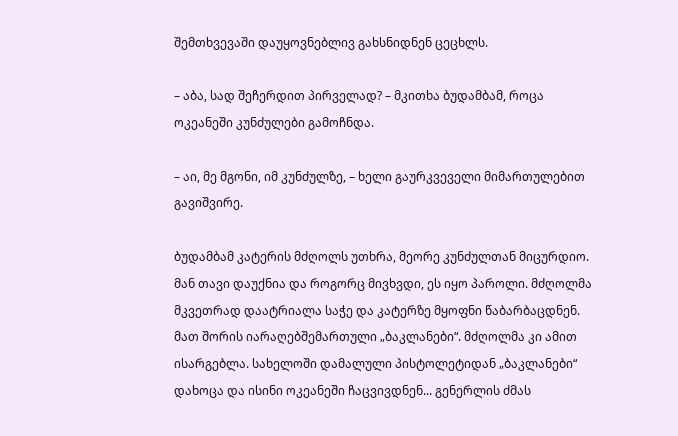შემთხვევაში დაუყოვნებლივ გახსნიდნენ ცეცხლს.

– აბა, სად შეჩერდით პირველად? – მკითხა ბუდამბამ, როცა ოკეანეში კუნძულები გამოჩნდა.

– აი, მე მგონი, იმ კუნძულზე, – ხელი გაურკვეველი მიმართულებით გავიშვირე.

ბუდამბამ კატერის მძღოლს უთხრა, მეორე კუნძულთან მიცურდიო. მან თავი დაუქნია და როგორც მივხვდი, ეს იყო პაროლი. მძღოლმა მკვეთრად დაატრიალა საჭე და კატერზე მყოფნი წაბარბაცდნენ. მათ შორის იარაღებშემართული „ბაკლანები“. მძღოლმა კი ამით ისარგებლა. სახელოში დამალული პისტოლეტიდან „ბაკლანები“ დახოცა და ისინი ოკეანეში ჩაცვივდნენ... გენერლის ძმას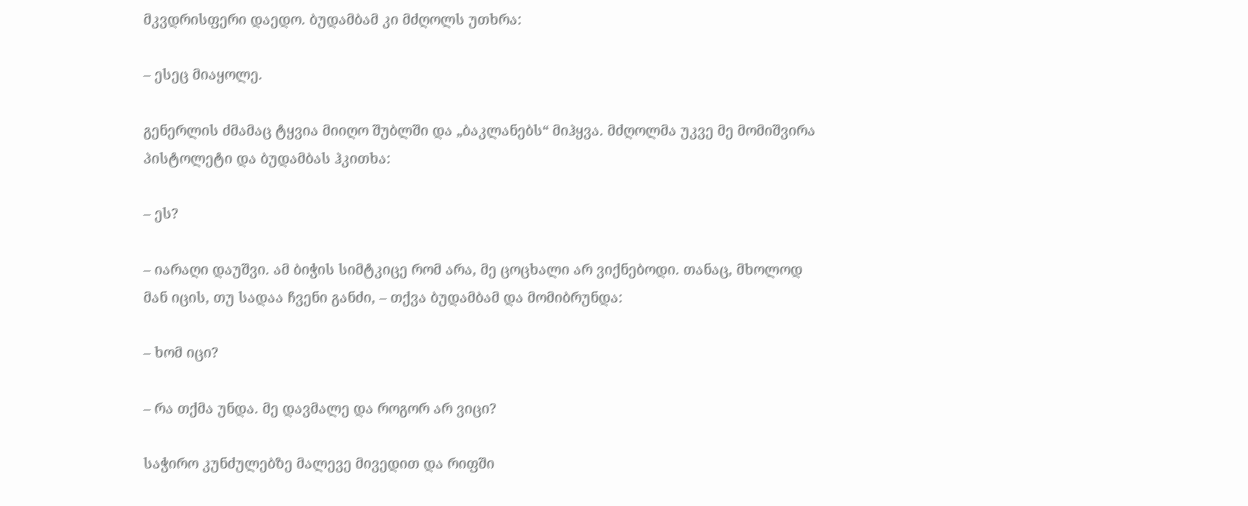მკვდრისფერი დაედო. ბუდამბამ კი მძღოლს უთხრა:

– ესეც მიაყოლე.

გენერლის ძმამაც ტყვია მიიღო შუბლში და „ბაკლანებს“ მიჰყვა. მძღოლმა უკვე მე მომიშვირა პისტოლეტი და ბუდამბას ჰკითხა:

– ეს?

– იარაღი დაუშვი. ამ ბიჭის სიმტკიცე რომ არა, მე ცოცხალი არ ვიქნებოდი. თანაც, მხოლოდ მან იცის, თუ სადაა ჩვენი განძი, – თქვა ბუდამბამ და მომიბრუნდა:

– ხომ იცი?

– რა თქმა უნდა. მე დავმალე და როგორ არ ვიცი?

საჭირო კუნძულებზე მალევე მივედით და რიფში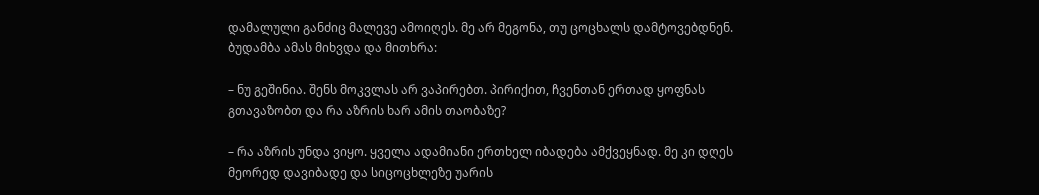დამალული განძიც მალევე ამოიღეს. მე არ მეგონა, თუ ცოცხალს დამტოვებდნენ. ბუდამბა ამას მიხვდა და მითხრა:

– ნუ გეშინია. შენს მოკვლას არ ვაპირებთ. პირიქით, ჩვენთან ერთად ყოფნას გთავაზობთ და რა აზრის ხარ ამის თაობაზე?

– რა აზრის უნდა ვიყო. ყველა ადამიანი ერთხელ იბადება ამქვეყნად. მე კი დღეს მეორედ დავიბადე და სიცოცხლეზე უარის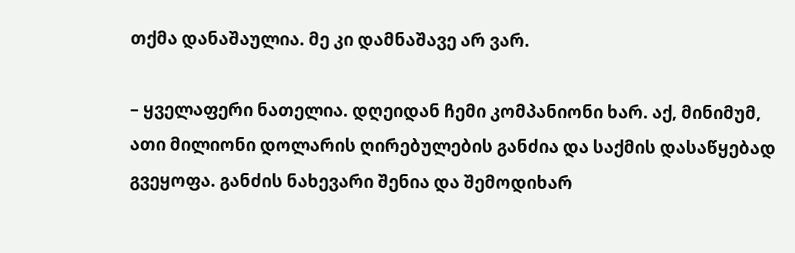თქმა დანაშაულია. მე კი დამნაშავე არ ვარ.

– ყველაფერი ნათელია. დღეიდან ჩემი კომპანიონი ხარ. აქ, მინიმუმ, ათი მილიონი დოლარის ღირებულების განძია და საქმის დასაწყებად გვეყოფა. განძის ნახევარი შენია და შემოდიხარ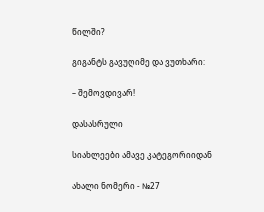წილში?

გიგანტს გავუღიმე და ვუთხარი:

– შემოვდივარ!

დასასრული

სიახლეები ამავე კატეგორიიდან

ახალი ნომერი - №27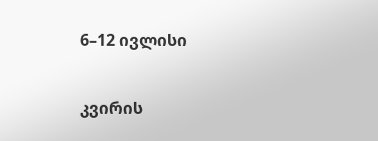6–12 ივლისი

კვირის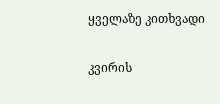ყველაზე კითხვადი

კვირის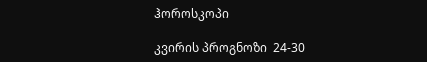ჰოროსკოპი

კვირის პროგნოზი  24-30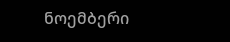ნოემბერი